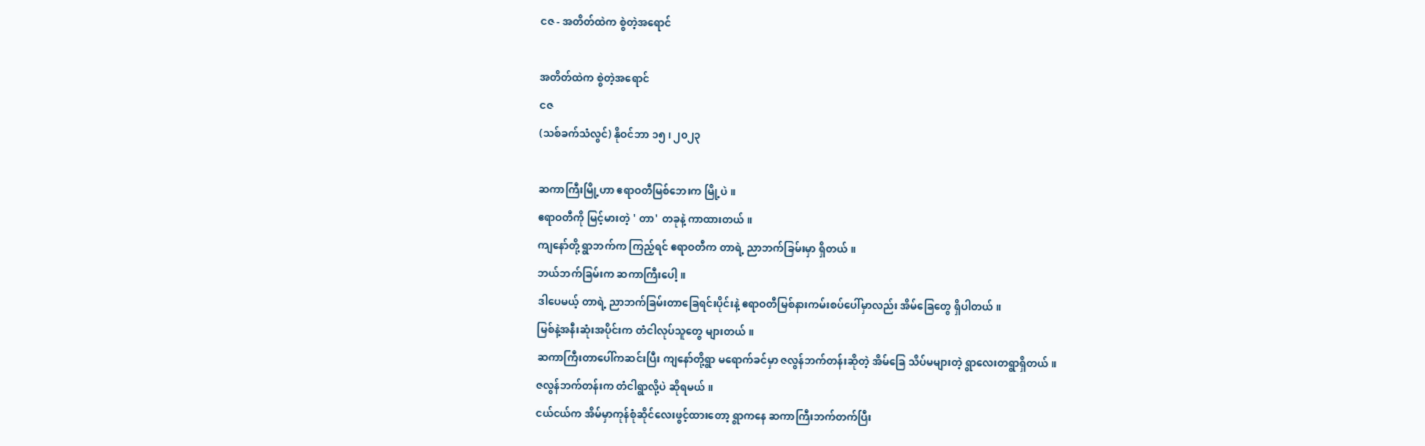ငဇ - အတိတ်ထဲက စွဲတဲ့အရောင်

အတိတ်ထဲက စွဲတဲ့အရောင်
ငဇ
(သစ်ခက်သံလွင်) နိုဝင်ဘာ ၁၅၊ ၂၀၂၃

ဆကာကြီးမြို့ဟာ ဧရာဝတီမြစ်ဘေးက မြို့ပဲ။
ဧရာဝတီကို မြင့်မားတဲ့ ' တာ' တခုနဲ့ ကာထားတယ်။
ကျနော်တို့ ရွာဘက်က ကြည့်ရင် ဧရာဝတီက တာရဲ့ ညာဘက်ခြမ်းမှာ ရှိတယ်။
ဘယ်ဘက်ခြမ်းက ဆကာကြီးပေါ့။
ဒါပေမယ့် တာရဲ့ ညာဘက်ခြမ်းတာခြေရင်းပိုင်းနဲ့ ဧရာဝတီမြစ်နားကမ်းစပ်ပေါ်မှာလည်း အိမ်ခြေတွေ ရှိပါတယ်။
မြစ်နဲ့အနီးဆုံးအပိုင်းက တံငါလုပ်သူတွေ များတယ်။
ဆကာကြီးတာပေါ်ကဆင်းပြီး ကျနော်တို့ရွာ မရောက်ခင်မှာ ဇလွန်ဘက်တန်းဆိုတဲ့ အိမ်ခြေ သိပ်မများတဲ့ ရွာလေးတရွာရှိတယ်။
ဇလွန်ဘက်တန်းက တံငါရွာလို့ပဲ ဆိုရမယ်။
ငယ်ငယ်က အိမ်မှာကုန်စုံဆိုင်လေးဖွင့်ထားတော့ ရွာကနေ ဆကာကြီးဘက်တက်ပြီး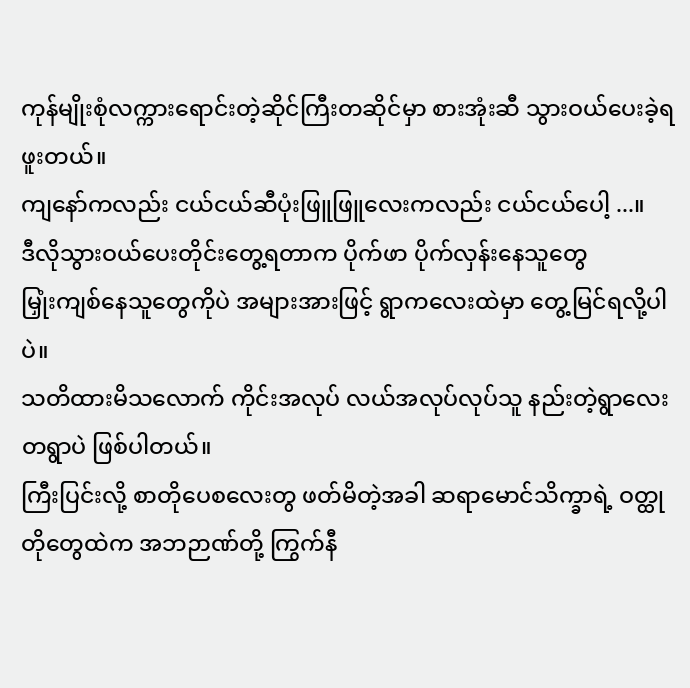ကုန်မျိုးစုံလက္ကားရောင်းတဲ့ဆိုင်ကြီးတဆိုင်မှာ စားအုံးဆီ သွားဝယ်ပေးခဲ့ရဖူးတယ်။
ကျနော်ကလည်း ငယ်ငယ်ဆီပုံးဖြူဖြူလေးကလည်း ငယ်ငယ်ပေါ့ ...။
ဒီလိုသွားဝယ်ပေးတိုင်းတွေ့ရတာက ပိုက်ဖာ ပိုက်လှန်းနေသူတွေ
မြှုံးကျစ်နေသူတွေကိုပဲ အများအားဖြင့် ရွာကလေးထဲမှာ တွေ့မြင်ရလို့ပါပဲ။
သတိထားမိသလောက် ကိုင်းအလုပ် လယ်အလုပ်လုပ်သူ နည်းတဲ့ရွာလေး တရွာပဲ ဖြစ်ပါတယ်။
ကြီးပြင်းလို့ စာတိုပေစလေးတွ ဖတ်မိတဲ့အခါ ဆရာမောင်သိက္ခာရဲ့ ဝတ္ထုတိုတွေထဲက အဘဉာဏ်တို့ ကြွက်နီ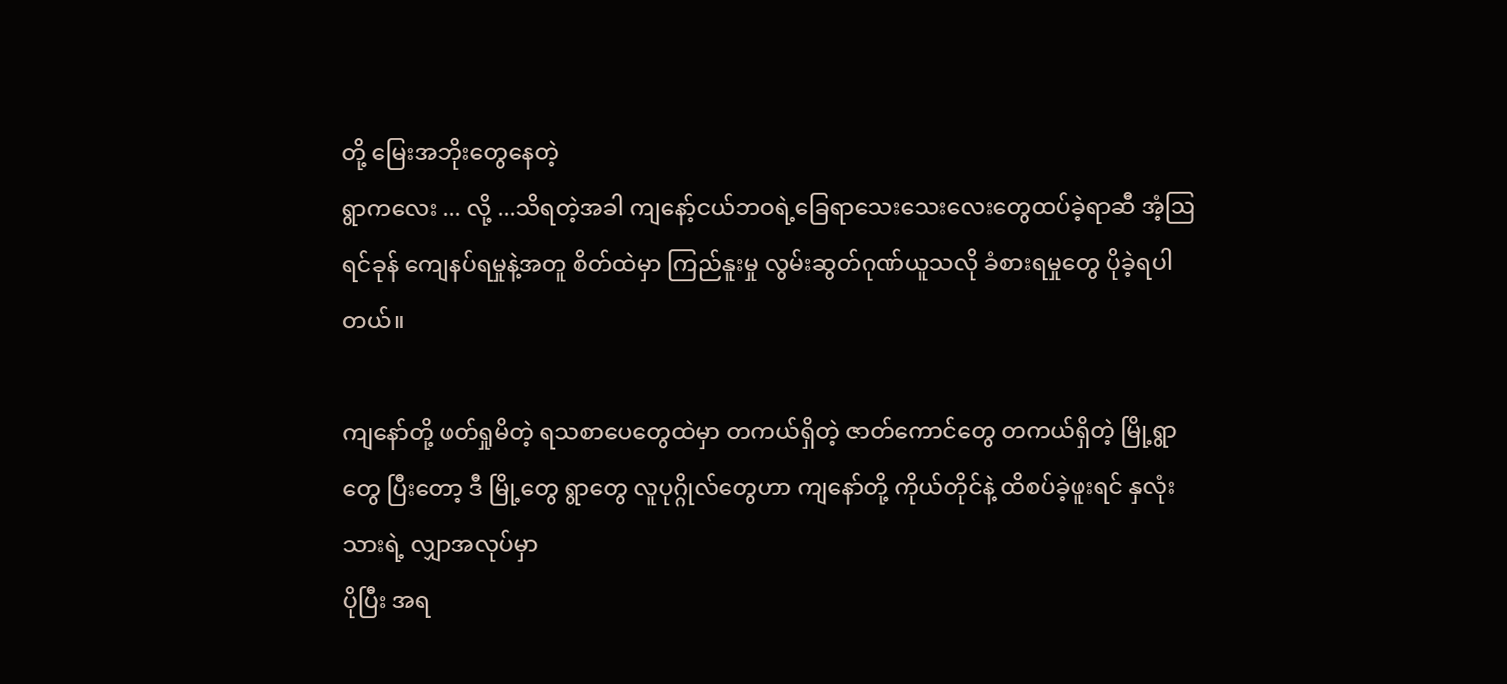တို့ မြေးအဘိုးတွေနေတဲ့
ရွာက‌လေး ... လို့ ...သိရတဲ့အခါ ကျနော့်ငယ်ဘဝရဲ့ခြေရာသေးသေးလေးတွေထပ်ခဲ့ရာဆီ အံ့ဩ ရင်ခုန် ကျေနပ်ရမှုနဲ့အတူ စိတ်ထဲမှာ ကြည်နူးမှု လွမ်းဆွတ်ဂုဏ်ယူသလို ခံစားရမှုတွေ ပိုခဲ့ရပါတယ်။

ကျနော်တို့ ဖတ်ရှုမိတဲ့ ရသစာပေတွေထဲမှာ တကယ်ရှိတဲ့ ဇာတ်ကောင်တွေ တကယ်ရှိတဲ့ မြို့ရွာတွေ ပြီးတော့ ဒီ မြို့တွေ ရွာတွေ လူပုဂ္ဂိုလ်တွေဟာ ကျနော်တို့ ကိုယ်တိုင်နဲ့ ထိစပ်ခဲ့ဖူးရင် နှလုံးသားရဲ့ လျှာအလုပ်မှာ
ပိုပြီး အရ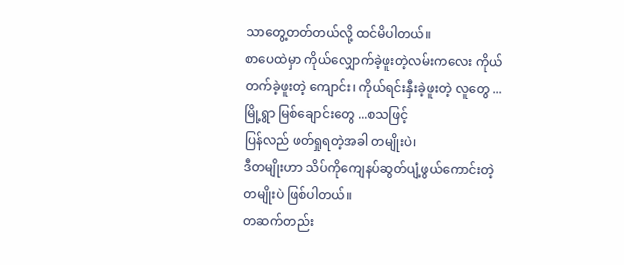သာတွေ့တတ်တယ်လို့ ထင်မိပါတယ်။
စာပေထဲမှာ ကိုယ်လျှောက်ခဲ့ဖူးတဲ့လမ်းကလေး ကိုယ်တက်ခဲ့ဖူးတဲ့ ကျောင်း၊ ကိုယ်ရင်းနှီးခဲ့ဖူးတဲ့ လူတွေ ... မြို့ရွာ မြစ်ချောင်းတွေ ...စသဖြင့်
ပြန်လည် ဖတ်ရှုရတဲ့အခါ တမျိုးပဲ၊
ဒီတမျိုးဟာ သိပ်ကိုကျေနပ်ဆွတ်ပျံ့ဖွယ်ကောင်းတဲ့ တမျိုးပဲ ဖြစ်ပါတယ်။
တဆက်တည်း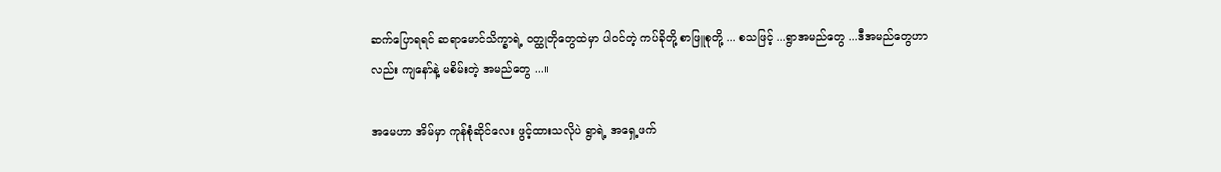ဆက်ပြောရရင် ဆရာမောင်သိက္ခာရဲ့ ဝတ္ထုတိုတွေထဲမှာ ပါဝင်တဲ့ ကပ်ခိုတို့ စာဖြူစုတို့ ... စသဖြင့် ...ရွာအမည်တွေ ...ဒီအမည်တွေဟာလည်း ကျနော်နဲ့ မစိမ်းတဲ့ အမည်တွေ ...။

အမေဟာ အိမ်မှာ ကုန်စုံဆိုင်လေး ဖွင့်ထားသလိုပဲ ရွာရဲ့ အရှေ့ဖက်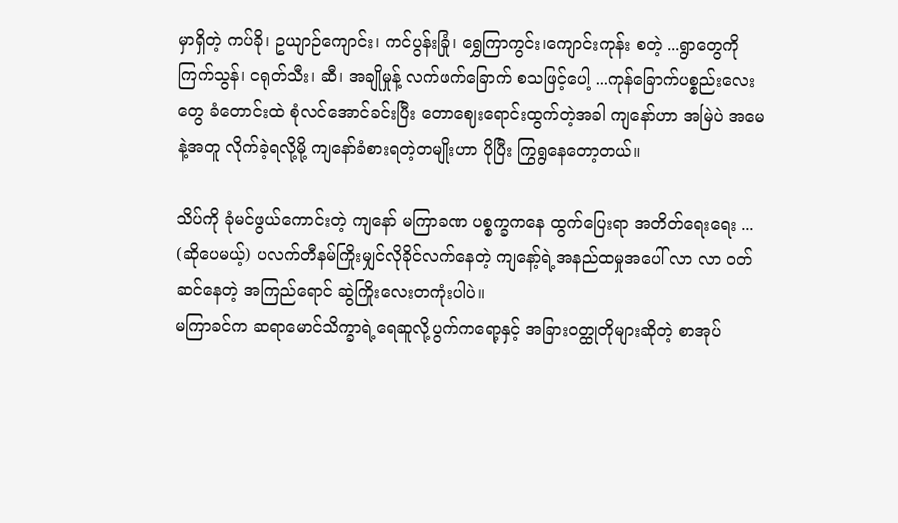မှာရှိတဲ့ ကပ်ခို၊ ဥယျာဉ်ကျောင်း၊ ကင်ပွန်းခြုံ၊ ရွှေကြာကွင်း၊ကျောင်းကုန်း စတဲ့ ...ရွာတွေကို ကြက်သွန်၊ ငရုတ်သီး၊ ဆီ၊ အချိုမှုန့် လက်ဖက်ခြောက် စသဖြင့်ပေါ့ ...ကုန်ခြောက်ပစ္စည်းလေးတွေ ခံတောင်းထဲ စုံလင်အောင်ခင်းပြီး တောဈေးရောင်းထွက်တဲ့အခါ ကျနော်ဟာ အမြဲပဲ အမေနဲ့အတူ လိုက်ခဲ့ရလို့မို့ ကျနော်ခံစားရတဲ့တမျိုးဟာ ပိုပြီး ကြွရွနေတော့တယ်။

သိပ်ကို ခုံမင်ဖွယ်ကောင်းတဲ့ ကျနော် မကြာခဏ ပစ္စက္ခကနေ ထွက်ပြေးရာ အတိတ်ရေးရေး ... (ဆိုပေမယ့်) ပလက်တီနမ်ကြိုးမျှင်လိုခိုင်လက်နေတဲ့ ကျနော့်ရဲ့အနည်ထမှုအပေါ် လာ လာ ဝတ်ဆင်နေတဲ့ အကြည်ရောင် ဆွဲကြိုးလေးတကုံးပါပဲ။
မကြာခင်က ဆရာမောင်သိက္ခာရဲ့ရေဆူလို့ပွက်ကရော့နှင့် အခြားဝတ္ထုတိုများဆိုတဲ့ စာအုပ်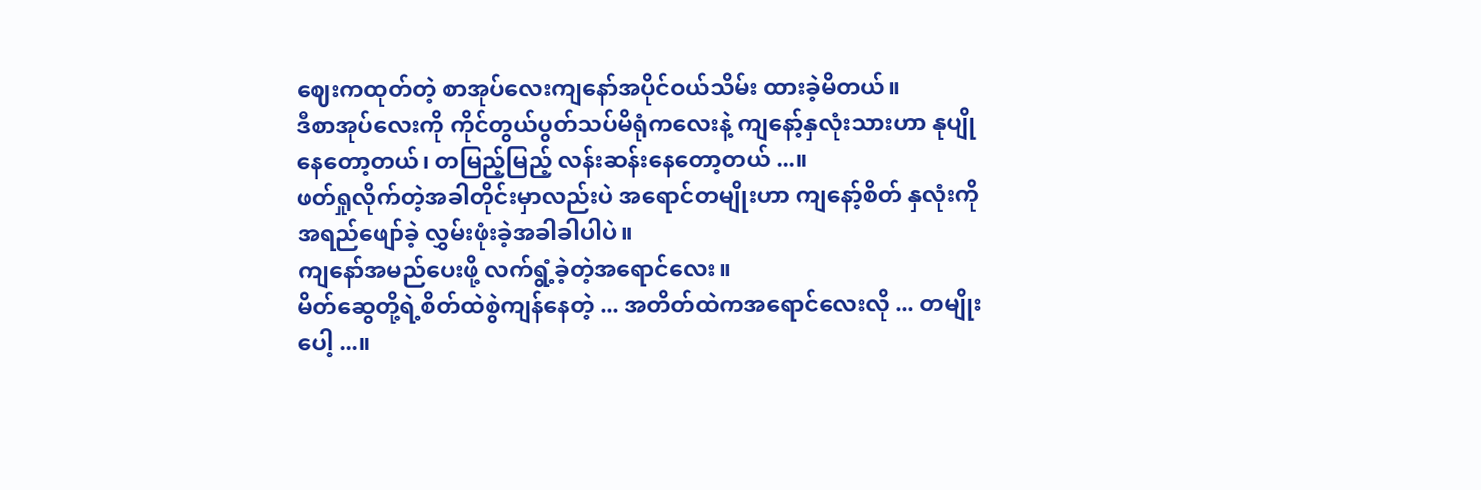ဈေးကထုတ်တဲ့ စာအုပ်လေးကျနော်အပိုင်ဝယ်သိမ်း ထားခဲ့မိတယ်။
ဒီစာအုပ်လေးကို ကိုင်တွယ်ပွတ်သပ်မိရုံကလေးနဲ့ ကျနော့်နှလုံးသားဟာ နုပျိုနေတော့တယ်၊ တမြည့်မြည့် လန်းဆန်းနေတော့တယ် ...။
ဖတ်ရှုလိုက်တဲ့အခါတိုင်းမှာလည်းပဲ အရောင်တမျိုးဟာ ကျနော့်စိတ် နှလုံးကို အရည်ဖျော်ခဲ့ လွှမ်းဖုံးခဲ့အခါခါပါပဲ။
ကျနော်အမည်ပေးဖို့ လက်ရွံ့ခဲ့တဲ့အရောင်လေး။
မိတ်ဆွေတို့ရဲ့စိတ်ထဲစွဲကျန်နေတဲ့ ... အတိတ်ထဲကအရောင်လေးလို ... တမျိုးပေါ့ ...။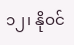၁၂၊ နိုဝင်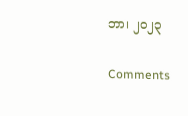ဘာ၊ ၂၀၂၃

Comments